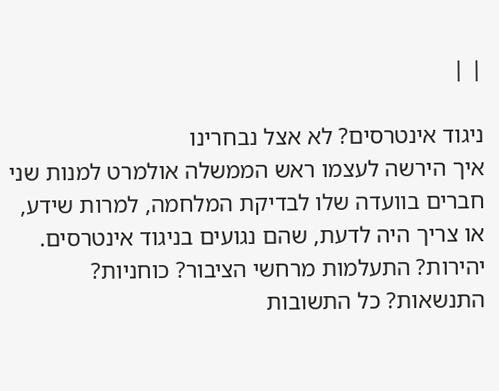| |

ניגוד אינטרסים? לא אצל נבחרינו
איך הירשה לעצמו ראש הממשלה אולמרט למנות שני חברים בוועדה שלו לבדיקת המלחמה, למרות שידע, או צריך היה לדעת, שהם נגועים בניגוד אינטרסים. יהירות? התעלמות מרחשי הציבור? כוחניות? התנשאות? כל התשובות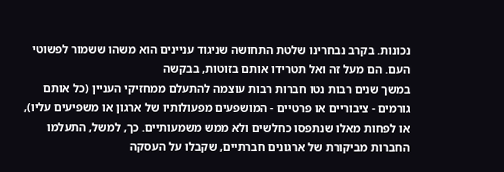נכונות. בקרב נבחרינו שלטת התחושה שניגוד עניינים הוא משהו ששמור לפשוטי העם. הם מעל זה ואל תטרידו אותם בזוטות, בבקשה
במשך שנים רבות נטו חברות רבות עוצמה להתעלם ממחזיקי העניין (כל אותם גורמים - ציבוריים או פרטיים - המושפעים מפעולותיו של ארגון או משפיעים עליו), או לפחות מאלו שנתפסו כחלשים ולא ממש משמעותיים. כך, למשל, התעלמו החברות מביקורת של ארגונים חברתיים, שקבלו על העסקה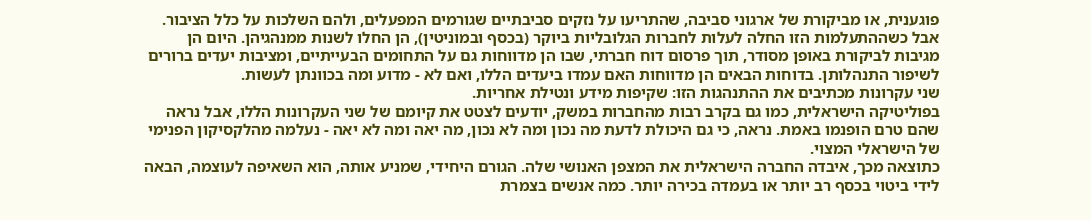פוגענית, או מביקורת של ארגוני סביבה, שהתריעו על נזקים סביבתיים שגורמים המפעלים, ולהם השלכות על כלל הציבור.
אבל כשההתעלמות הזו החלה לעלות לחברות הגלובליות ביוקר (בכסף ובמוניטין), הן החלו לשנות ממנהגיהן. היום הן מגיבות לביקורת באופן מסודר, תוך פרסום דוח חברתי, שבו הן מדווחות גם על התחומים הבעייתיים, ומציבות יעדים ברורים לשיפור התנהלותן. בדוחות הבאים הן מדווחות האם עמדו ביעדים הללו, ואם לא - מדוע ומה בכוונתן לעשות.
שני עקרונות מכתיבים את ההתנהגות הזו: שקיפות מידע ונטילת אחריות.
בפוליטיקה הישראלית, כמו גם בקרב רבות מהחברות במשק, יודעים לצטט את קיומם של שני העקרונות הללו, אבל נראה שהם טרם הופנמו באמת. נראה, כי גם היכולת לדעת מה נכון ומה לא נכון, מה יאה ומה לא יאה - נעלמה מהלקסיקון הפנימי של הישראלי המצוי.
כתוצאה מכך, איבדה החברה הישראלית את המצפן האנושי שלה. הגורם היחידי, שמניע אותה, הוא השאיפה לעוצמה, הבאה לידי ביטוי בכסף רב יותר או בעמדה בכירה יותר. כמה אנשים בצמרת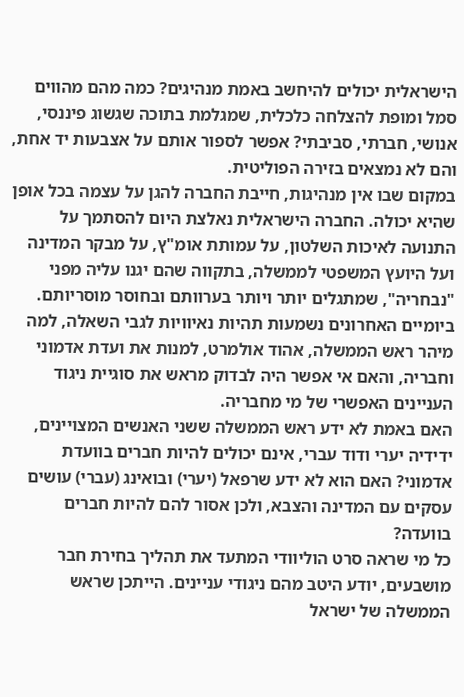הישראלית יכולים להיחשב באמת מנהיגים? כמה מהם מהווים סמל ומופת להצלחה כלכלית, שמגלמת בתוכה שגשוג פיננסי, אנושי, חברתי, סביבתי? אפשר לספור אותם על אצבעות יד אחת, והם לא נמצאים בזירה הפוליטית.
במקום שבו אין מנהיגות, חייבת החברה להגן על עצמה בכל אופן שהיא יכולה. החברה הישראלית נאלצת היום להסתמך על התנועה לאיכות השלטון, על עמותת אומ"ץ, על מבקר המדינה ועל היועץ המשפטי לממשלה, בתקווה שהם יגנו עליה מפני "נבחריה", שמתגלים יותר ויותר בערוותם ובחוסר מוסריותם.
ביומיים האחרונים נשמעות תהיות נאיוויות לגבי השאלה, למה מיהר ראש הממשלה, אהוד אולמרט, למנות את ועדת אדמוני וחבריה, והאם אי אפשר היה לבדוק מראש את סוגיית ניגוד העניינים האפשרי של מי מחבריה.
האם באמת לא ידע ראש הממשלה ששני האנשים המצויינים, ידידיה יערי ודוד עברי, אינם יכולים להיות חברים בוועדת אדמוני? האם הוא לא ידע שרפאל (יערי) ובואינג (עברי) עושים עסקים עם המדינה והצבא, ולכן אסור להם להיות חברים בוועדה?
כל מי שראה סרט הוליוודי המתעד את תהליך בחירת חבר מושבעים, יודע היטב מהם ניגודי עניינים. הייתכן שראש הממשלה של ישראל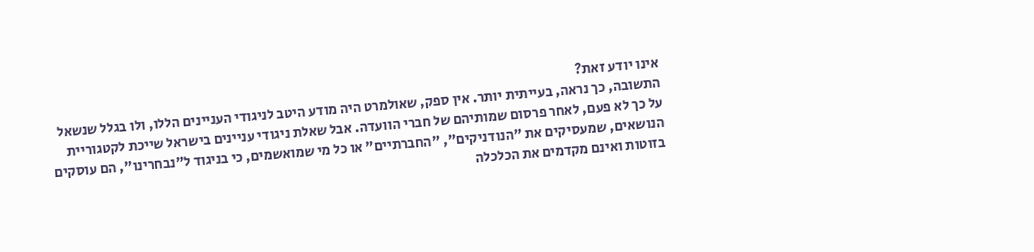אינו יודע זאת?
התשובה, כך נראה, בעייתית יותר. אין ספק, שאולמרט היה מודע היטב לניגודי העניינים הללו, ולו בגלל שנשאל על כך לא פעם, לאחר פרסום שמותיהם של חברי הוועדה. אבל שאלת ניגודי עניינים בישראל שייכת לקטגוריית הנושאים, שמעסיקים את "הנודניקים", "החברתיים" או כל מי שמואשמים, כי בניגוד ל"נבחרינו", הם עוסקים בזוטות ואינם מקדמים את הכלכלה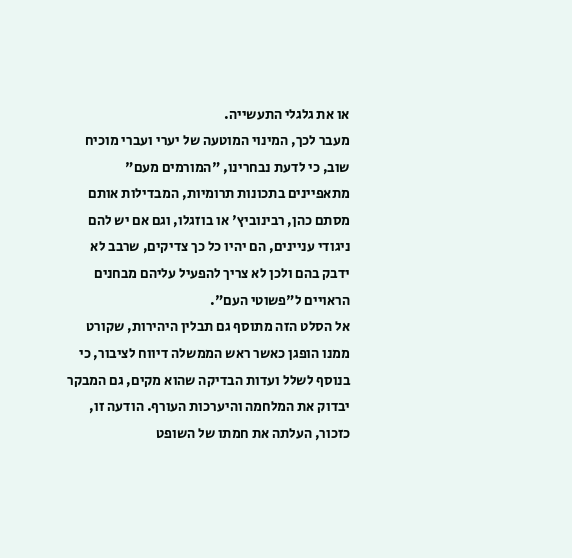או את גלגלי התעשייה.
מעבר לכך, המינוי המוטעה של יערי ועברי מוכיח שוב, כי לדעת נבחרינו, "המורמים מעם" מתאפיינים בתכונות תרומיות, המבדילות אותם מסתם כהן, רבינוביץ' או בוזגלו, וגם אם יש להם ניגודי עניינים, הם יהיו כל כך צדיקים, שרבב לא ידבק בהם ולכן לא צריך להפעיל עליהם מבחנים הראויים ל"פשוטי העם".
אל הסלט הזה מתוסף גם תבלין היהירות, שקורט ממנו הופגן כאשר ראש הממשלה דיווח לציבור, כי בנוסף לשלל ועדות הבדיקה שהוא מקים, גם המבקר יבדוק את המלחמה והיערכות העורף. הודעה זו, כזכור, העלתה את חמתו של השופט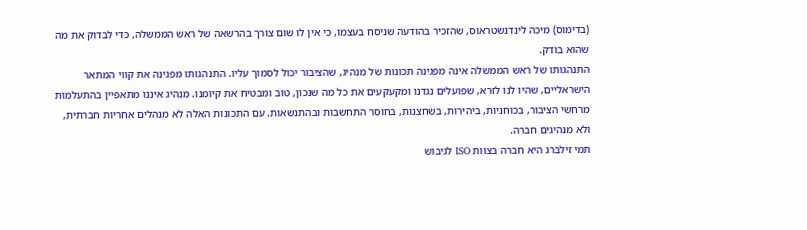(בדימוס) מיכה לינדנשטראוס, שהזכיר בהודעה שניסח בעצמו, כי אין לו שום צורך בהרשאה של ראש הממשלה, כדי לבדוק את מה שהוא בודק.
התנהגותו של ראש הממשלה אינה מפגינה תכונות של מנהיג, שהציבור יכול לסמוך עליו. התנהגותו מפגינה את קווי המתאר הישראליים, שהיו לנו לזרא, שפועלים נגדנו ומקעקעים את כל מה שנכון, טוב ומבטיח את קיומנו. מנהיג איננו מתאפיין בהתעלמות מרחשי הציבור, בכוחניות, ביהירות, בשחצנות, בחוסר התחשבות ובהתנשאות. עם התכונות האלה לא מנהלים אחריות חברתית, ולא מנהיגים חברה.
תמי זילברג היא חברה בצוות ISO לגיבוש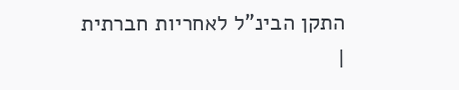התקן הבינ"ל לאחריות חברתית
|